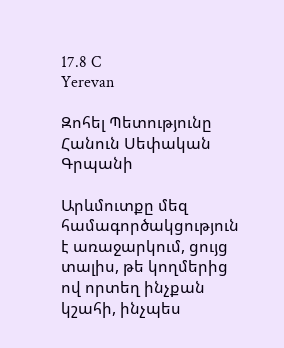17.8 C
Yerevan

Զոհել Պետությունը Հանուն Սեփական Գրպանի

Արևմուտքը մեզ համագործակցություն է առաջարկում, ցույց տալիս, թե կողմերից ով որտեղ ինչքան կշահի, ինչպես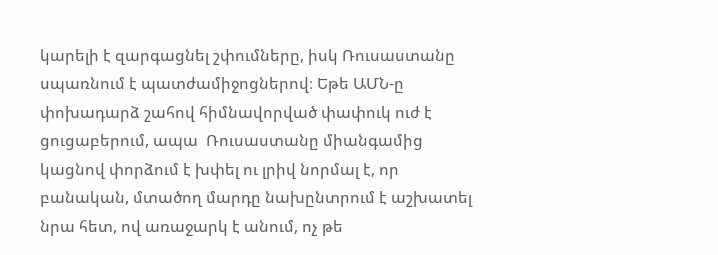կարելի է զարգացնել շփումները, իսկ Ռուսաստանը սպառնում է պատժամիջոցներով։ Եթե ԱՄՆ‑ը փոխադարձ շահով հիմնավորված փափուկ ուժ է ցուցաբերում, ապա  Ռուսաստանը միանգամից կացնով փորձում է խփել ու լրիվ նորմալ է, որ բանական, մտածող մարդը նախընտրում է աշխատել նրա հետ, ով առաջարկ է անում, ոչ թե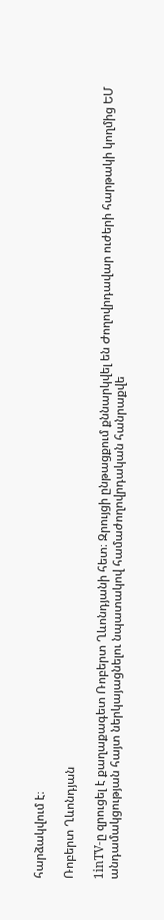հարձակվում է։

Ռոբերտ Ղևոնդյան

1inTV‑ը զրուցել է քաղաքագետ Ռոբերտ Ղևոնդյանի հետ։ Զրույցի ընթացքում քննարկվել են Ժողովրդավար ուժերի հարթակի կողմից ԵՄ անդամակցության հայտ ներկայացնելու նպատակով համաժողովրդական հանրաքվե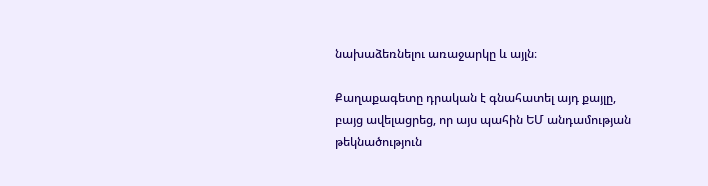նախաձեռնելու առաջարկը և այլն։

Քաղաքագետը դրական է գնահատել այդ քայլը, բայց ավելացրեց, որ այս պահին ԵՄ անդամության թեկնածություն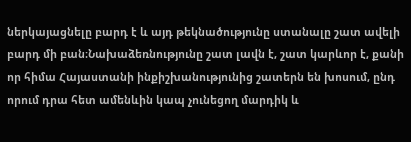ներկայացնելը բարդ է և այդ թեկնածությունը ստանալը շատ ավելի բարդ մի բան։Նախաձեռնությունը շատ լավն է, շատ կարևոր է, քանի որ հիմա Հայաստանի ինքիշխանությունից շատերն են խոսում, ընդ որում դրա հետ ամենևին կապ չունեցող մարդիկ և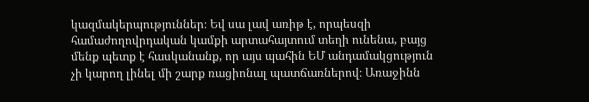կազմակերպություններ։ Եվ սա լավ առիթ է, որպեսզի համաժողովրդական կամքի արտահայտում տեղի ունենա, բայց մենք պետք է հասկանանք, որ այս պահին ԵՄ անդամակցություն չի կարող լինել մի շարք ռացիոնալ պատճառներով։ Առաջինն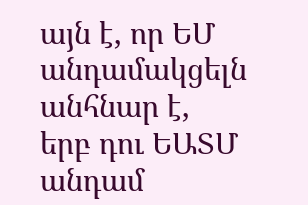այն է, որ ԵՄ անդամակցելն անհնար է, երբ դու ԵԱՏՄ անդամ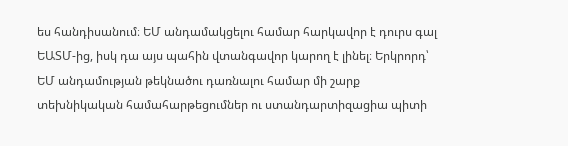ես հանդիսանում։ ԵՄ անդամակցելու համար հարկավոր է դուրս գալ ԵԱՏՄ-ից, իսկ դա այս պահին վտանգավոր կարող է լինել։ Երկրորդ՝ ԵՄ անդամության թեկնածու դառնալու համար մի շարք տեխնիկական համահարթեցումներ ու ստանդարտիզացիա պիտի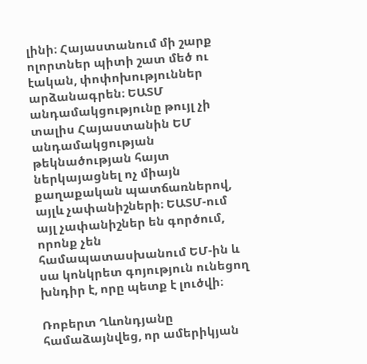լինի։ Հայաստանում մի շարք ոլորտներ պիտի շատ մեծ ու էական, փոփոխություններ արձանագրեն։ ԵԱՏՄ անդամակցությունը թույլ չի տալիս Հայաստանին ԵՄ անդամակցության թեկնածության հայտ ներկայացնել ոչ միայն քաղաքական պատճառներով, այլև չափանիշների։ ԵԱՏՄ-ում այլ չափանիշներ են գործում, որոնք չեն համապատասխանում ԵՄ-ին և սա կոնկրետ գոյություն ունեցող խնդիր է, որը պետք է լուծվի։

Ռոբերտ Ղևոնդյանը համաձայնվեց, որ ամերիկյան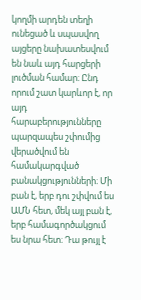կողմի արդեն տեղի ունեցած և սպասվող այցերը նախատեսվում են նաև այդ հարցերի լուծման համար։ Ընդ որում շատ կարևոր է, որ այդ հարաբերությունները պարզապես շփումից վերածվում են համակարգված բանակցությունների։ Մի բան է, երբ դու շփվում ես ԱՄՆ հետ, մեկ այլ բան է, երբ համագործակցում ես նրա հետ։ Դա թույլ է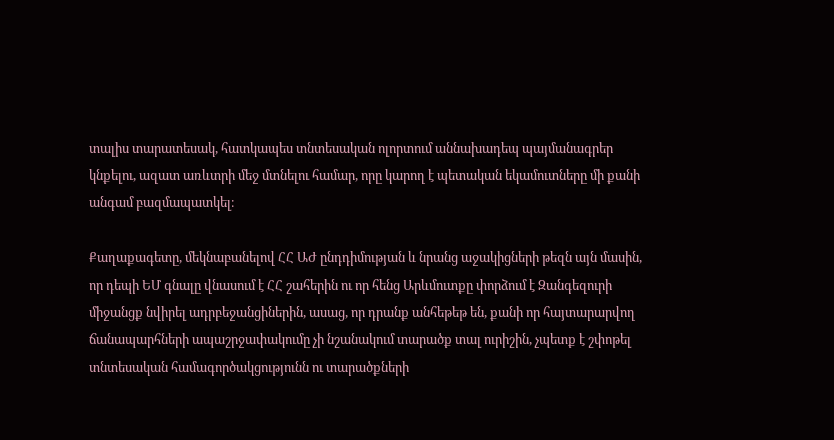տալիս տարատեսակ, հատկապես տնտեսական ոլորտում աննախադեպ պայմանագրեր կնքելու, ազատ առևտրի մեջ մտնելու համար, որը կարող է պետական եկամուտները մի քանի անգամ բազմապատկել։

Քաղաքագետը, մեկնաբանելով ՀՀ ԱԺ ընդդիմության և նրանց աջակիցների թեզն այն մասին, որ դեպի ԵՄ գնալը վնասում է ՀՀ շահերին ու որ հենց Արևմուտքը փորձում է Զանգեզուրի միջանցք նվիրել ադրբեջանցիներին, ասաց, որ դրանք անհեթեթ են, քանի որ հայտարարվող ճանապարհների ապաշրջափակումը չի նշանակում տարածք տալ ուրիշին, չպետք է շփոթել տնտեսական համագործակցությունն ու տարածքների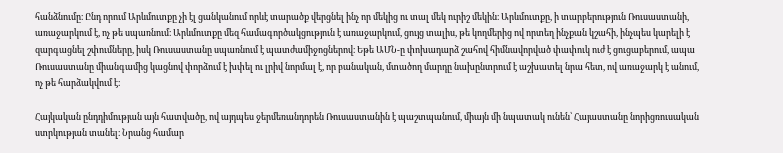հանձնումը։ Ընդ որում Արևմուտքը չի էլ ցանկանում որևէ տարածք վերցնել ինչ որ մեկից ու տալ մեկ ուրիշ մեկին։ Արևմուտքը, ի տարբերություն Ռուսաստանի, առաջարկում է, ոչ թե սպառնում։ Արևմուտքը մեզ համագործակցություն է առաջարկում, ցույց տալիս, թե կողմերից ով որտեղ ինչքան կշահի, ինչպես կարելի է զարգացնել շփումները, իսկ Ռուսաստանը սպառնում է պատժամիջոցներով։ Եթե ԱՄՆ‑ը փոխադարձ շահով հիմնավորված փափուկ ուժ է ցուցաբերում, ապա  Ռուսաստանը միանգամից կացնով փորձում է խփել ու լրիվ նորմալ է, որ բանական, մտածող մարդը նախընտրում է աշխատել նրա հետ, ով առաջարկ է անում, ոչ թե հարձակվում է։

Հայկական ընդդիմության այն հատվածը, ով այդպես ջերմեռանդորեն Ռուսաստանին է պաշտպանում, միայն մի նպատակ ունեն՝ Հայաստանը նորիցռուսական ստրկության տանել։ Նրանց համար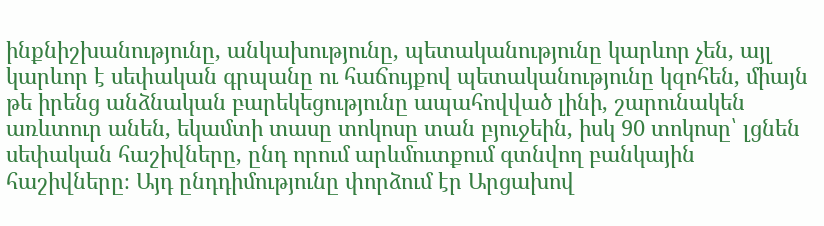ինքնիշխանությունը, անկախությունը, պետականությունը կարևոր չեն, այլ կարևոր է սեփական գրպանը ու հաճույքով պետականությունը կզոհեն, միայն թե իրենց անձնական բարեկեցությունը ապահովված լինի, շարունակեն առևտուր անեն, եկամտի տասը տոկոսը տան բյուջեին, իսկ 90 տոկոսը՝ լցնեն սեփական հաշիվները, ընդ որում արևմուտքում գտնվող բանկային հաշիվները։ Այդ ընդդիմությունը փորձում էր Արցախով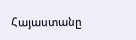Հայաստանը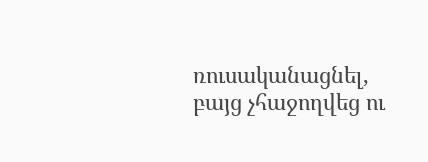ռուսականացնել, բայց չհաջողվեց ու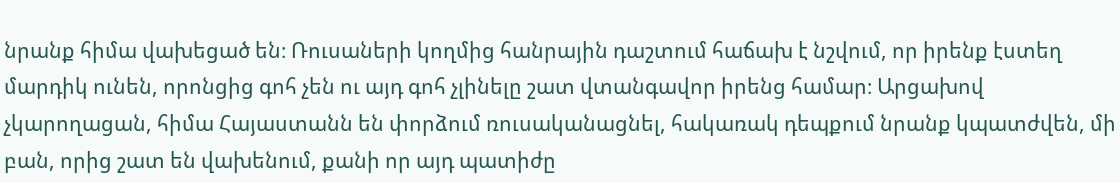նրանք հիմա վախեցած են։ Ռուսաների կողմից հանրային դաշտում հաճախ է նշվում, որ իրենք էստեղ մարդիկ ունեն, որոնցից գոհ չեն ու այդ գոհ չլինելը շատ վտանգավոր իրենց համար։ Արցախով չկարողացան, հիմա Հայաստանն են փորձում ռուսականացնել, հակառակ դեպքում նրանք կպատժվեն, մի բան, որից շատ են վախենում, քանի որ այդ պատիժը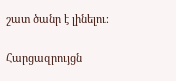շատ ծանր է լինելու։

Հարցազրույցն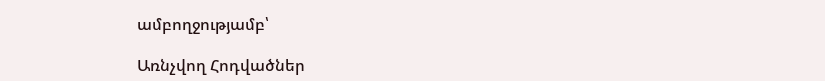ամբողջությամբ՝

Առնչվող Հոդվածներ